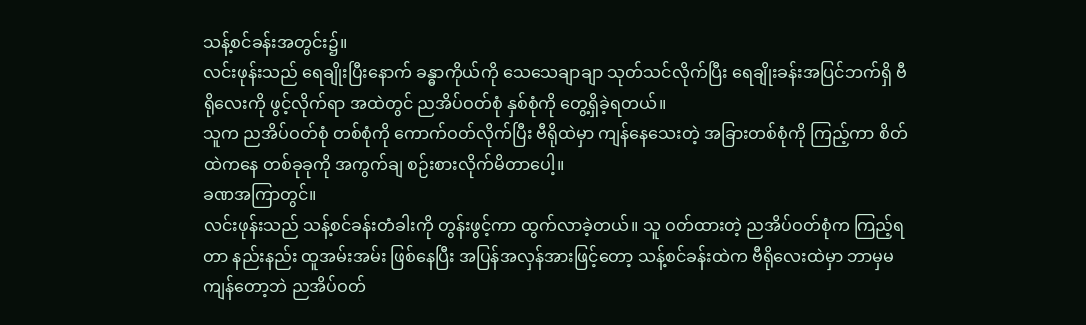သန့်စင်ခန်းအတွင်း၌။
လင်းဖုန်းသည် ရေချိုးပြီးနောက် ခန္ဓာကိုယ်ကို သေသေချာချာ သုတ်သင်လိုက်ပြီး ရေချိုးခန်းအပြင်ဘက်ရှိ ဗီရိုလေးကို ဖွင့်လိုက်ရာ အထဲတွင် ညအိပ်ဝတ်စုံ နှစ်စုံကို တွေ့ရှိခဲ့ရတယ်။
သူက ညအိပ်ဝတ်စုံ တစ်စုံကို ကောက်ဝတ်လိုက်ပြီး ဗီရိုထဲမှာ ကျန်နေသေးတဲ့ အခြားတစ်စုံကို ကြည့်ကာ စိတ်ထဲကနေ တစ်ခုခုကို အကွက်ချ စဉ်းစားလိုက်မိတာပေါ့။
ခဏအကြာတွင်။
လင်းဖုန်းသည် သန့်စင်ခန်းတံခါးကို တွန်းဖွင့်ကာ ထွက်လာခဲ့တယ်။ သူ ဝတ်ထားတဲ့ ညအိပ်ဝတ်စုံက ကြည့်ရတာ နည်းနည်း ထူအမ်းအမ်း ဖြစ်နေပြီး အပြန်အလှန်အားဖြင့်တော့ သန့်စင်ခန်းထဲက ဗီရိုလေးထဲမှာ ဘာမှမကျန်တော့ဘဲ ညအိပ်ဝတ်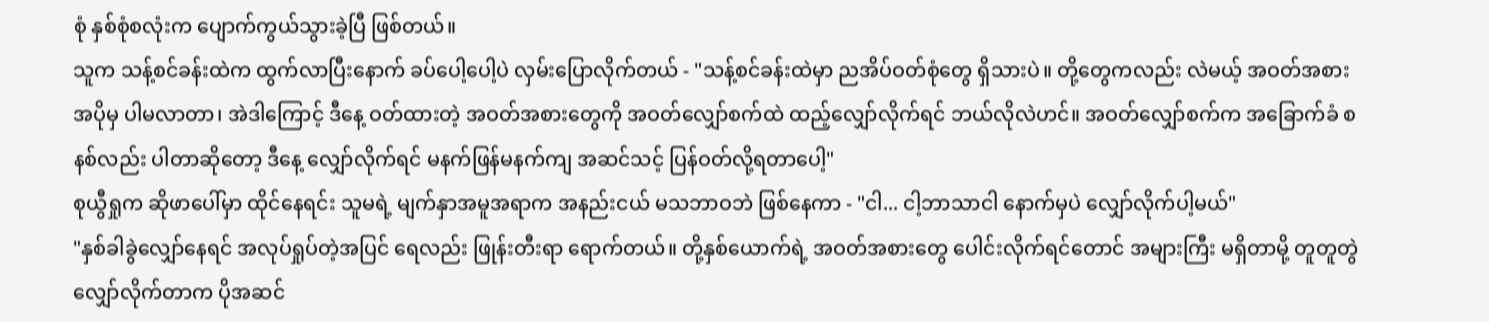စုံ နှစ်စုံစလုံးက ပျောက်ကွယ်သွားခဲ့ပြီ ဖြစ်တယ်။
သူက သန့်စင်ခန်းထဲက ထွက်လာပြီးနောက် ခပ်ပေါ့ပေါ့ပဲ လှမ်းပြောလိုက်တယ် - "သန့်စင်ခန်းထဲမှာ ညအိပ်ဝတ်စုံတွေ ရှိသားပဲ။ တို့တွေကလည်း လဲမယ့် အဝတ်အစား အပိုမှ ပါမလာတာ၊ အဲဒါကြောင့် ဒီနေ့ ဝတ်ထားတဲ့ အဝတ်အစားတွေကို အဝတ်လျှော်စက်ထဲ ထည့်လျှော်လိုက်ရင် ဘယ်လိုလဲဟင်။ အဝတ်လျှော်စက်က အခြောက်ခံ စနစ်လည်း ပါတာဆိုတော့ ဒီနေ့ လျှော်လိုက်ရင် မနက်ဖြန်မနက်ကျ အဆင်သင့် ပြန်ဝတ်လို့ရတာပေါ့"
စုယွီရှုက ဆိုဖာပေါ်မှာ ထိုင်နေရင်း သူမရဲ့ မျက်နှာအမူအရာက အနည်းငယ် မသဘာဝဘဲ ဖြစ်နေကာ - "ငါ... ငါ့ဘာသာငါ နောက်မှပဲ လျှော်လိုက်ပါ့မယ်"
"နှစ်ခါခွဲလျှော်နေရင် အလုပ်ရှုပ်တဲ့အပြင် ရေလည်း ဖြုန်းတီးရာ ရောက်တယ်။ တို့နှစ်ယောက်ရဲ့ အဝတ်အစားတွေ ပေါင်းလိုက်ရင်တောင် အများကြီး မရှိတာမို့ တူတူတွဲလျှော်လိုက်တာက ပိုအဆင်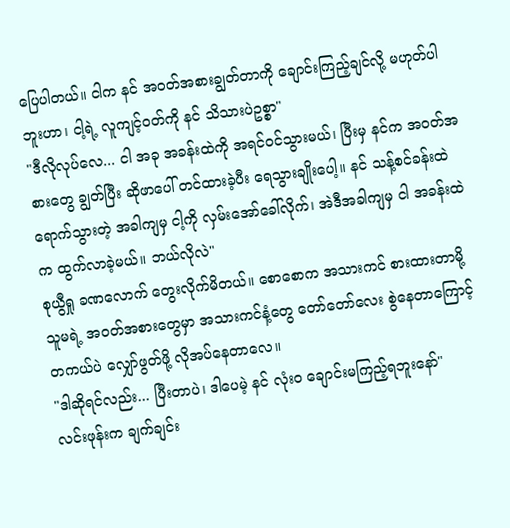ပြေပါတယ်။ ငါက နင် အဝတ်အစားချွတ်တာကို ချောင်းကြည့်ချင်လို့ မဟုတ်ပါဘူးဟာ၊ ငါ့ရဲ့ လူကျင့်ဝတ်ကို နင် သိသားပဲဥစ္စာ"
"ဒီလိုလုပ်လေ... ငါ အခု အခန်းထဲကို အရင်ဝင်သွားမယ်၊ ပြီးမှ နင်က အဝတ်အစားတွေ ချွတ်ပြီး ဆိုဖာပေါ် တင်ထားခဲ့ပီး ရေသွားချိုးပေါ့။ နင် သန့်စင်ခန်းထဲ ရောက်သွားတဲ့ အခါကျမှ ငါ့ကို လှမ်းအော်ခေါ်လိုက်၊ အဲဒီအခါကျမှ ငါ အခန်းထဲက ထွက်လာခဲ့မယ်။ ဘယ်လိုလဲ"
စုယွီရှု ခဏလောက် တွေးလိုက်မိတယ်။ စောစောက အသားကင် စားထားတာမို့ သူမရဲ့ အဝတ်အစားတွေမှာ အသားကင်နံ့တွေ တော်တော်လေး စွဲနေတာကြောင့် တကယ်ပဲ လျှော်ဖွတ်ဖို့ လိုအပ်နေတာလေ။
"ဒါဆိုရင်လည်း... ပြီးတာပဲ၊ ဒါပေမဲ့ နင် လုံးဝ ချောင်းမကြည့်ရဘူးနော်"
လင်းဖုန်းက ချက်ချင်း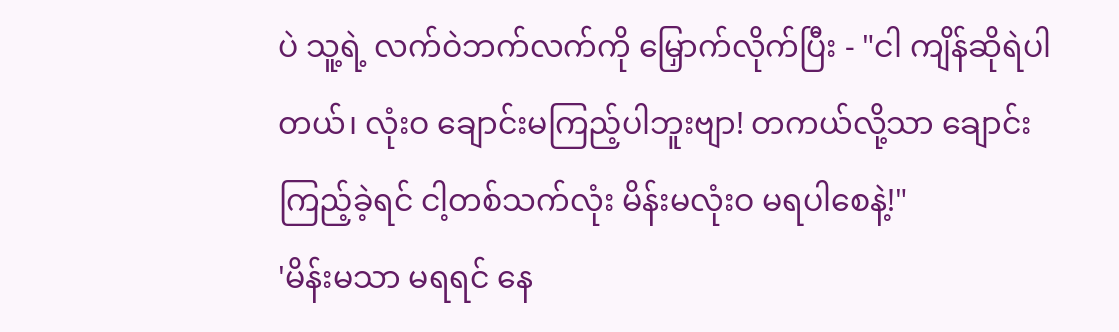ပဲ သူ့ရဲ့ လက်ဝဲဘက်လက်ကို မြှောက်လိုက်ပြီး - "ငါ ကျိန်ဆိုရဲပါတယ်၊ လုံးဝ ချောင်းမကြည့်ပါဘူးဗျာ! တကယ်လို့သာ ချောင်းကြည့်ခဲ့ရင် ငါ့တစ်သက်လုံး မိန်းမလုံးဝ မရပါစေနဲ့!"
'မိန်းမသာ မရရင် နေ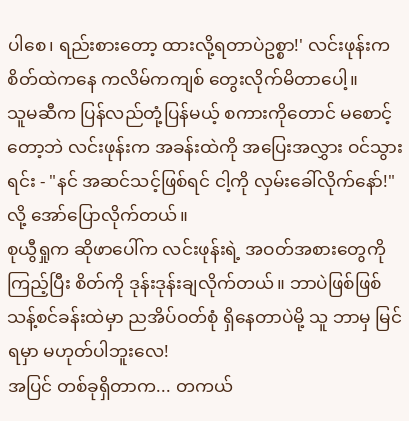ပါစေ၊ ရည်းစားတော့ ထားလို့ရတာပဲဥစ္စာ!' လင်းဖုန်းက စိတ်ထဲကနေ ကလိမ်ကကျစ် တွေးလိုက်မိတာပေါ့။
သူမဆီက ပြန်လည်တုံ့ပြန်မယ့် စကားကိုတောင် မစောင့်တော့ဘဲ လင်းဖုန်းက အခန်းထဲကို အပြေးအလွှား ဝင်သွားရင်း - "နင် အဆင်သင့်ဖြစ်ရင် ငါ့ကို လှမ်းခေါ်လိုက်နော်!" လို့ အော်ပြောလိုက်တယ်။
စုယွီရှုက ဆိုဖာပေါ်က လင်းဖုန်းရဲ့ အဝတ်အစားတွေကို ကြည့်ပြီး စိတ်ကို ဒုန်းဒုန်းချလိုက်တယ်။ ဘာပဲဖြစ်ဖြစ် သန့်စင်ခန်းထဲမှာ ညအိပ်ဝတ်စုံ ရှိနေတာပဲမို့ သူ ဘာမှ မြင်ရမှာ မဟုတ်ပါဘူးလေ!
အပြင် တစ်ခုရှိတာက... တကယ်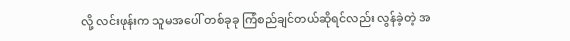လို့ လင်းဖုန်းက သူမအပေါ် တစ်ခုခု ကြံစည်ချင်တယ်ဆိုရင်လည်း လွန်ခဲ့တဲ့ အ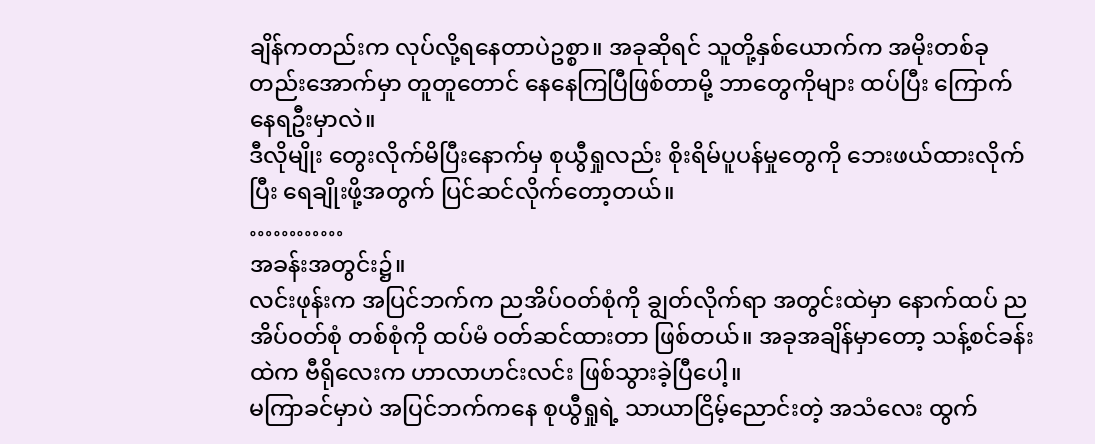ချိန်ကတည်းက လုပ်လို့ရနေတာပဲဥစ္စာ။ အခုဆိုရင် သူတို့နှစ်ယောက်က အမိုးတစ်ခုတည်းအောက်မှာ တူတူတောင် နေနေကြပြီဖြစ်တာမို့ ဘာတွေကိုများ ထပ်ပြီး ကြောက်နေရဦးမှာလဲ။
ဒီလိုမျိုး တွေးလိုက်မိပြီးနောက်မှ စုယွီရှုလည်း စိုးရိမ်ပူပန်မှုတွေကို ဘေးဖယ်ထားလိုက်ပြီး ရေချိုးဖို့အတွက် ပြင်ဆင်လိုက်တော့တယ်။
…………
အခန်းအတွင်း၌။
လင်းဖုန်းက အပြင်ဘက်က ညအိပ်ဝတ်စုံကို ချွတ်လိုက်ရာ အတွင်းထဲမှာ နောက်ထပ် ညအိပ်ဝတ်စုံ တစ်စုံကို ထပ်မံ ဝတ်ဆင်ထားတာ ဖြစ်တယ်။ အခုအချိန်မှာတော့ သန့်စင်ခန်းထဲက ဗီရိုလေးက ဟာလာဟင်းလင်း ဖြစ်သွားခဲ့ပြီပေါ့။
မကြာခင်မှာပဲ အပြင်ဘက်ကနေ စုယွီရှုရဲ့ သာယာငြိမ့်ညောင်းတဲ့ အသံလေး ထွက်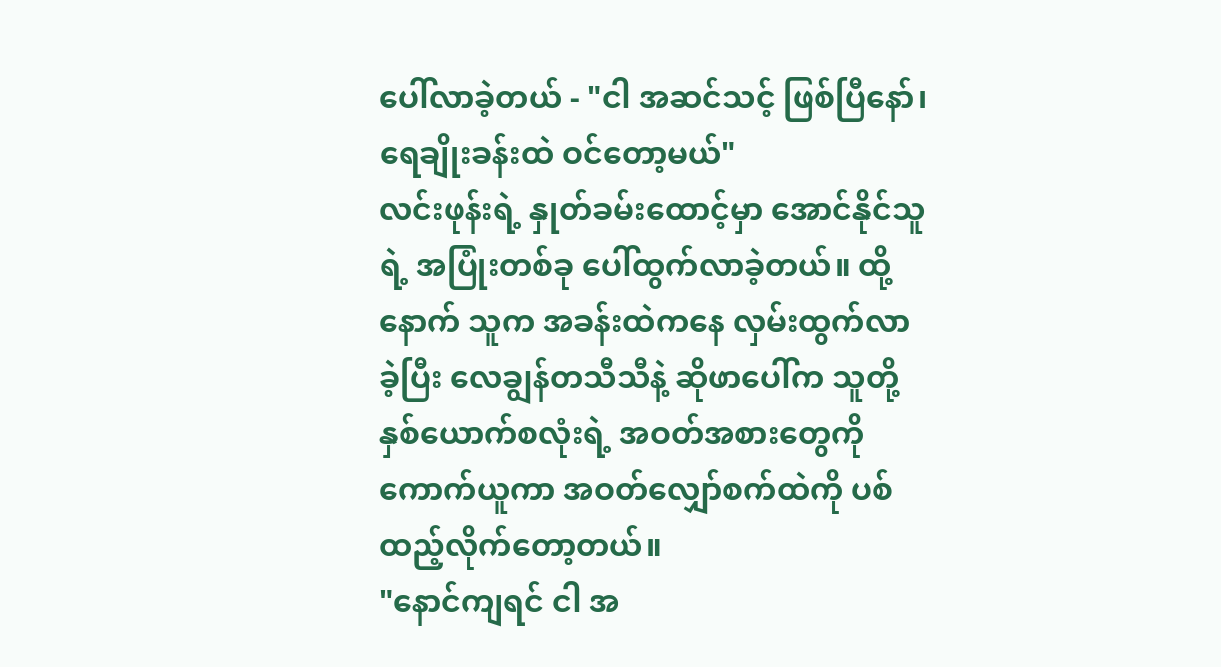ပေါ်လာခဲ့တယ် - "ငါ အဆင်သင့် ဖြစ်ပြီနော်၊ ရေချိုးခန်းထဲ ဝင်တော့မယ်"
လင်းဖုန်းရဲ့ နှုတ်ခမ်းထောင့်မှာ အောင်နိုင်သူရဲ့ အပြုံးတစ်ခု ပေါ်ထွက်လာခဲ့တယ်။ ထို့နောက် သူက အခန်းထဲကနေ လှမ်းထွက်လာခဲ့ပြီး လေချွန်တသီသီနဲ့ ဆိုဖာပေါ်က သူတို့နှစ်ယောက်စလုံးရဲ့ အဝတ်အစားတွေကို ကောက်ယူကာ အဝတ်လျှော်စက်ထဲကို ပစ်ထည့်လိုက်တော့တယ်။
"နောင်ကျရင် ငါ အ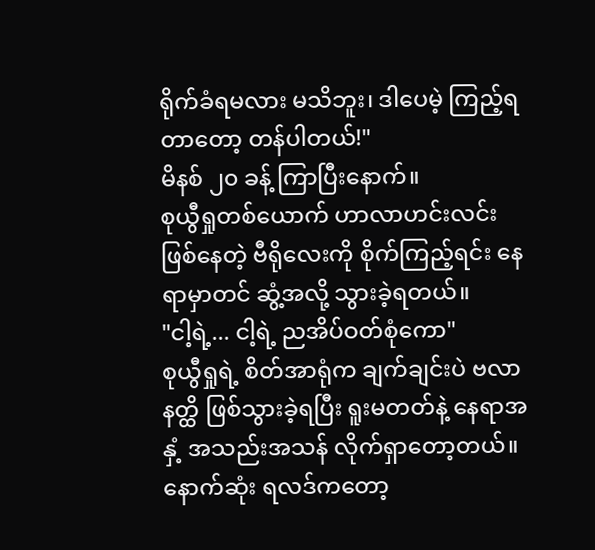ရိုက်ခံရမလား မသိဘူး၊ ဒါပေမဲ့ ကြည့်ရတာတော့ တန်ပါတယ်!"
မိနစ် ၂၀ ခန့် ကြာပြီးနောက်။
စုယွီရှုတစ်ယောက် ဟာလာဟင်းလင်း ဖြစ်နေတဲ့ ဗီရိုလေးကို စိုက်ကြည့်ရင်း နေရာမှာတင် ဆွံ့အလို့ သွားခဲ့ရတယ်။
"ငါ့ရဲ့... ငါ့ရဲ့ ညအိပ်ဝတ်စုံကော"
စုယွီရှုရဲ့ စိတ်အာရုံက ချက်ချင်းပဲ ဗလာနတ္ထိ ဖြစ်သွားခဲ့ရပြီး ရူးမတတ်နဲ့ နေရာအနှံ့ အသည်းအသန် လိုက်ရှာတော့တယ်။ နောက်ဆုံး ရလဒ်ကတော့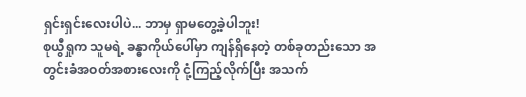ရှင်းရှင်းလေးပါပဲ... ဘာမှ ရှာမတွေ့ခဲ့ပါဘူး!
စုယွီရှုက သူမရဲ့ ခန္ဓာကိုယ်ပေါ်မှာ ကျန်ရှိနေတဲ့ တစ်ခုတည်းသော အတွင်းခံအဝတ်အစားလေးကို ငုံ့ကြည့်လိုက်ပြီး အသက်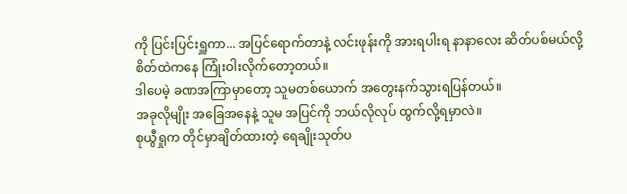ကို ပြင်းပြင်းရှူကာ... အပြင်ရောက်တာနဲ့ လင်းဖုန်းကို အားရပါးရ နာနာလေး ဆိတ်ပစ်မယ်လို့ စိတ်ထဲကနေ ကြုံးဝါးလိုက်တော့တယ်။
ဒါပေမဲ့ ခဏအကြာမှာတော့ သူမတစ်ယောက် အတွေးနက်သွားရပြန်တယ်။
အခုလိုမျိုး အခြေအနေနဲ့ သူမ အပြင်ကို ဘယ်လိုလုပ် ထွက်လို့ရမှာလဲ။
စုယွီရှုက တိုင်မှာချိတ်ထားတဲ့ ရေချိုးသုတ်ပ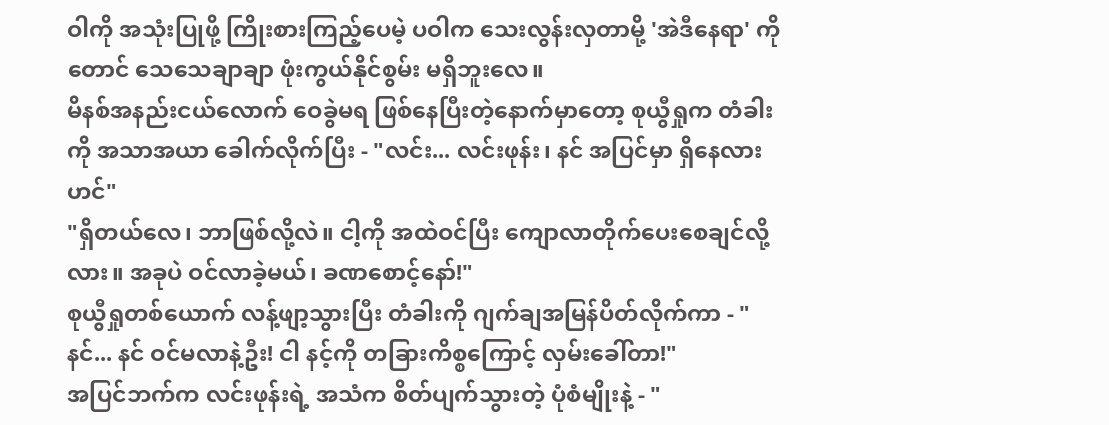ဝါကို အသုံးပြုဖို့ ကြိုးစားကြည့်ပေမဲ့ ပဝါက သေးလွန်းလှတာမို့ 'အဲဒီနေရာ' ကိုတောင် သေသေချာချာ ဖုံးကွယ်နိုင်စွမ်း မရှိဘူးလေ။
မိနစ်အနည်းငယ်လောက် ဝေခွဲမရ ဖြစ်နေပြီးတဲ့နောက်မှာတော့ စုယွီရှုက တံခါးကို အသာအယာ ခေါက်လိုက်ပြီး - "လင်း... လင်းဖုန်း၊ နင် အပြင်မှာ ရှိနေလားဟင်"
"ရှိတယ်လေ၊ ဘာဖြစ်လို့လဲ။ ငါ့ကို အထဲဝင်ပြီး ကျောလာတိုက်ပေးစေချင်လို့လား။ အခုပဲ ဝင်လာခဲ့မယ်၊ ခဏစောင့်နော်!"
စုယွီရှုတစ်ယောက် လန့်ဖျာ့သွားပြီး တံခါးကို ဂျက်ချအမြန်ပိတ်လိုက်ကာ - "နင်... နင် ဝင်မလာနဲ့ဦး! ငါ နင့်ကို တခြားကိစ္စကြောင့် လှမ်းခေါ်တာ!"
အပြင်ဘက်က လင်းဖုန်းရဲ့ အသံက စိတ်ပျက်သွားတဲ့ ပုံစံမျိုးနဲ့ - "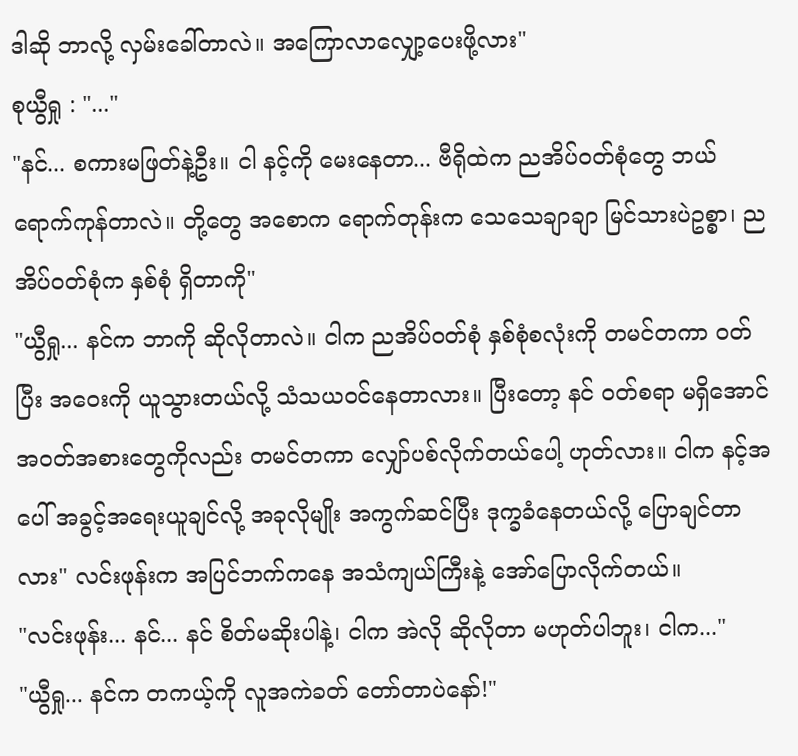ဒါဆို ဘာလို့ လှမ်းခေါ်တာလဲ။ အကြောလာလျှော့ပေးဖို့လား"
စုယွီရှု : "..."
"နင်... စကားမဖြတ်နဲ့ဦး။ ငါ နင့်ကို မေးနေတာ... ဗီရိုထဲက ညအိပ်ဝတ်စုံတွေ ဘယ်ရောက်ကုန်တာလဲ။ တို့တွေ အစောက ရောက်တုန်းက သေသေချာချာ မြင်သားပဲဥစ္စာ၊ ညအိပ်ဝတ်စုံက နှစ်စုံ ရှိတာကို"
"ယွီရှု... နင်က ဘာကို ဆိုလိုတာလဲ။ ငါက ညအိပ်ဝတ်စုံ နှစ်စုံစလုံးကို တမင်တကာ ဝတ်ပြီး အဝေးကို ယူသွားတယ်လို့ သံသယဝင်နေတာလား။ ပြီးတော့ နင် ဝတ်စရာ မရှိအောင် အဝတ်အစားတွေကိုလည်း တမင်တကာ လျှော်ပစ်လိုက်တယ်ပေါ့ ဟုတ်လား။ ငါက နင့်အပေါ် အခွင့်အရေးယူချင်လို့ အခုလိုမျိုး အကွက်ဆင်ပြီး ဒုက္ခခံနေတယ်လို့ ပြောချင်တာလား" လင်းဖုန်းက အပြင်ဘက်ကနေ အသံကျယ်ကြီးနဲ့ အော်ပြောလိုက်တယ်။
"လင်းဖုန်း... နင်... နင် စိတ်မဆိုးပါနဲ့၊ ငါက အဲလို ဆိုလိုတာ မဟုတ်ပါဘူး၊ ငါက..."
"ယွီရှု... နင်က တကယ့်ကို လူအကဲခတ် တော်တာပဲနော်!"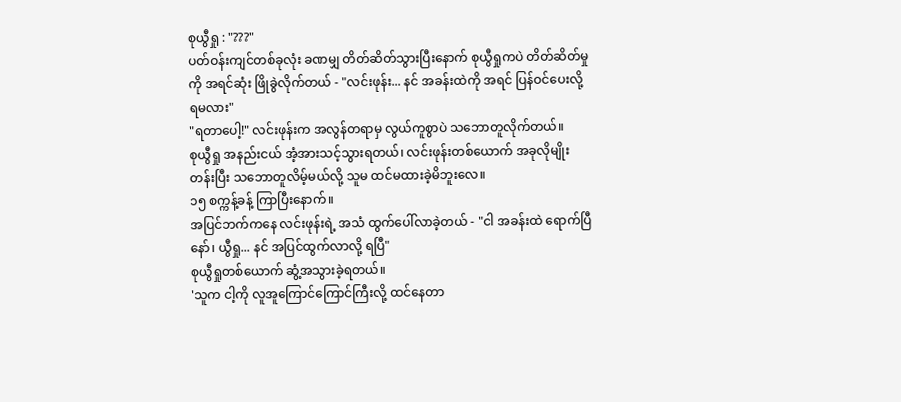စုယွီရှု : "???"
ပတ်ဝန်းကျင်တစ်ခုလုံး ခဏမျှ တိတ်ဆိတ်သွားပြီးနောက် စုယွီရှုကပဲ တိတ်ဆိတ်မှုကို အရင်ဆုံး ဖြိုခွဲလိုက်တယ် - "လင်းဖုန်း... နင် အခန်းထဲကို အရင် ပြန်ဝင်ပေးလို့ ရမလား"
"ရတာပေါ့!" လင်းဖုန်းက အလွန်တရာမှ လွယ်ကူစွာပဲ သဘောတူလိုက်တယ်။
စုယွီရှု အနည်းငယ် အံ့အားသင့်သွားရတယ်၊ လင်းဖုန်းတစ်ယောက် အခုလိုမျိုး တန်းပြီး သဘောတူလိမ့်မယ်လို့ သူမ ထင်မထားခဲ့မိဘူးလေ။
၁၅ စက္ကန့်ခန့် ကြာပြီးနောက်။
အပြင်ဘက်ကနေ လင်းဖုန်းရဲ့ အသံ ထွက်ပေါ်လာခဲ့တယ် - "ငါ အခန်းထဲ ရောက်ပြီနော်၊ ယွီရှု... နင် အပြင်ထွက်လာလို့ ရပြီ"
စုယွီရှုတစ်ယောက် ဆွံ့အသွားခဲ့ရတယ်။
'သူက ငါ့ကို လူအူကြောင်ကြောင်ကြီးလို့ ထင်နေတာ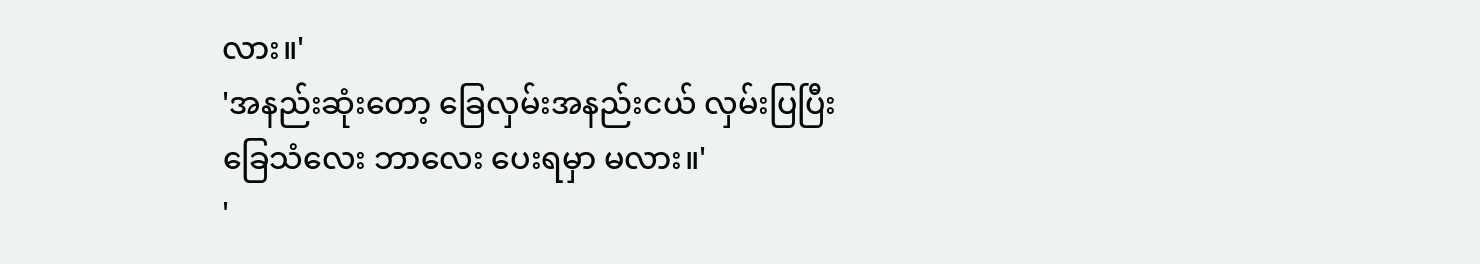လား။'
'အနည်းဆုံးတော့ ခြေလှမ်းအနည်းငယ် လှမ်းပြပြီး ခြေသံလေး ဘာလေး ပေးရမှာ မလား။'
'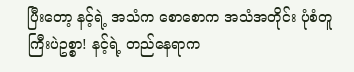ပြီးတော့ နင့်ရဲ့ အသံက စောစောက အသံအတိုင်း ပုံစံတူကြီးပဲဥစ္စာ! နင့်ရဲ့ တည်နေရာက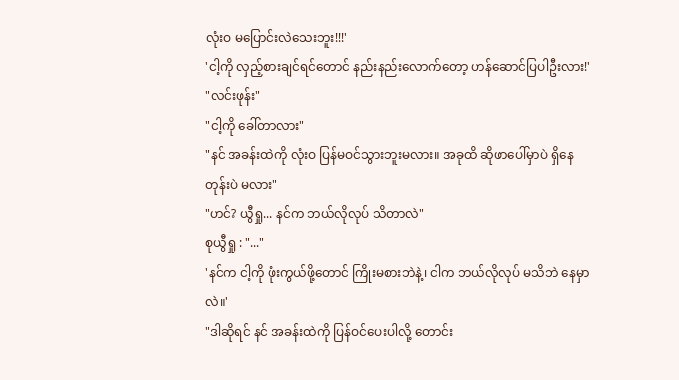လုံးဝ မပြောင်းလဲသေးဘူး!!!'
'ငါ့ကို လှည့်စားချင်ရင်တောင် နည်းနည်းလောက်တော့ ဟန်ဆောင်ပြပါဦးလား!'
"လင်းဖုန်း"
"ငါ့ကို ခေါ်တာလား"
"နင် အခန်းထဲကို လုံးဝ ပြန်မဝင်သွားဘူးမလား။ အခုထိ ဆိုဖာပေါ်မှာပဲ ရှိနေတုန်းပဲ မလား"
"ဟင်? ယွီရှု... နင်က ဘယ်လိုလုပ် သိတာလဲ"
စုယွီရှု : "..."
'နင်က ငါ့ကို ဖုံးကွယ်ဖို့တောင် ကြိုးမစားဘဲနဲ့၊ ငါက ဘယ်လိုလုပ် မသိဘဲ နေမှာလဲ။'
"ဒါဆိုရင် နင် အခန်းထဲကို ပြန်ဝင်ပေးပါလို့ တောင်း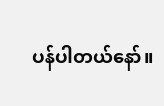ပန်ပါတယ်နော်။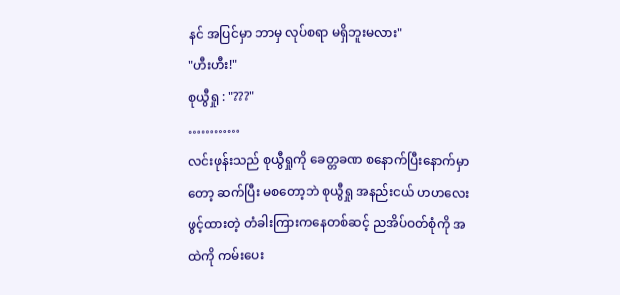နင် အပြင်မှာ ဘာမှ လုပ်စရာ မရှိဘူးမလား"
"ဟီးဟီး!"
စုယွီရှု : "???"
…………
လင်းဖုန်းသည် စုယွီရှုကို ခေတ္တခဏ စနောက်ပြီးနောက်မှာတော့ ဆက်ပြီး မစတော့ဘဲ စုယွီရှု အနည်းငယ် ဟဟလေး ဖွင့်ထားတဲ့ တံခါးကြားကနေတစ်ဆင့် ညအိပ်ဝတ်စုံကို အထဲကို ကမ်းပေး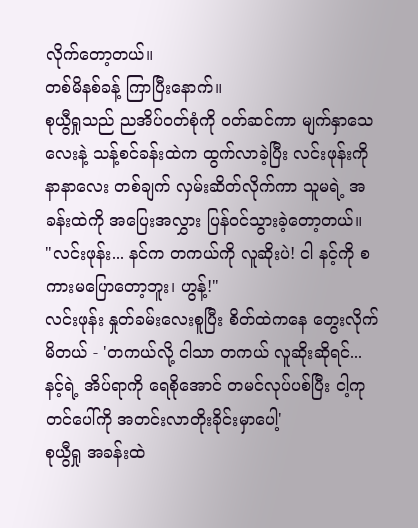လိုက်တော့တယ်။
တစ်မိနစ်ခန့် ကြာပြီးနောက်။
စုယွီရှုသည် ညအိပ်ဝတ်စုံကို ဝတ်ဆင်ကာ မျက်နှာသေလေးနဲ့ သန့်စင်ခန်းထဲက ထွက်လာခဲ့ပြီး လင်းဖုန်းကို နာနာလေး တစ်ချက် လှမ်းဆိတ်လိုက်ကာ သူမရဲ့ အခန်းထဲကို အပြေးအလွှား ပြန်ဝင်သွားခဲ့တော့တယ်။
"လင်းဖုန်း... နင်က တကယ်ကို လူဆိုးပဲ! ငါ နင့်ကို စကားမပြောတော့ဘူး၊ ဟွန့်!"
လင်းဖုန်း နှုတ်ခမ်းလေးစူပြီး စိတ်ထဲကနေ တွေးလိုက်မိတယ် - 'တကယ်လို့ ငါသာ တကယ် လူဆိုးဆိုရင်... နင့်ရဲ့ အိပ်ရာကို ရေစိုအောင် တမင်လုပ်ပစ်ပြီး ငါ့ကုတင်ပေါ်ကို အတင်းလာတိုးခိုင်းမှာပေါ့'
စုယွီရှု အခန်းထဲ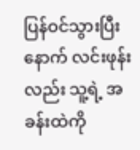ပြန်ဝင်သွားပြီးနောက် လင်းဖုန်းလည်း သူ့ရဲ့ အခန်းထဲကို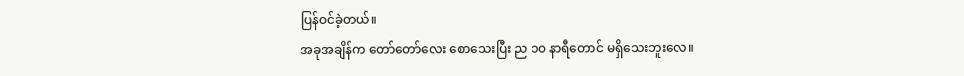ပြန်ဝင်ခဲ့တယ်။
အခုအချိန်က တော်တော်လေး စောသေးပြီး ည ၁၀ နာရီတောင် မရှိသေးဘူးလေ။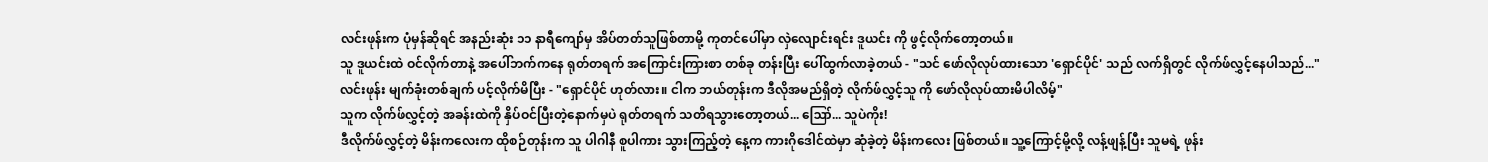လင်းဖုန်းက ပုံမှန်ဆိုရင် အနည်းဆုံး ၁၁ နာရီကျော်မှ အိပ်တတ်သူဖြစ်တာမို့ ကုတင်ပေါ်မှာ လှဲလျောင်းရင်း ဒူယင်း ကို ဖွင့်လိုက်တော့တယ်။
သူ ဒူယင်းထဲ ဝင်လိုက်တာနဲ့ အပေါ်ဘက်ကနေ ရုတ်တရက် အကြောင်းကြားစာ တစ်ခု တန်းပြီး ပေါ်ထွက်လာခဲ့တယ် - "သင် ဖော်လိုလုပ်ထားသော 'ရှောင်ပိုင်' သည် လက်ရှိတွင် လိုက်ဖ်လွှင့်နေပါသည်..."
လင်းဖုန်း မျက်ခုံးတစ်ချက် ပင့်လိုက်မိပြီး - "ရှောင်ပိုင် ဟုတ်လား။ ငါက ဘယ်တုန်းက ဒီလိုအမည်ရှိတဲ့ လိုက်ဖ်လွှင့်သူ ကို ဖော်လိုလုပ်ထားမိပါလိမ့်"
သူက လိုက်ဖ်လွှင့်တဲ့ အခန်းထဲကို နှိပ်ဝင်ပြီးတဲ့နောက်မှပဲ ရုတ်တရက် သတိရသွားတော့တယ်... ဪ... သူပဲကိုး!
ဒီလိုက်ဖ်လွှင့်တဲ့ မိန်းကလေးက ထိုစဉ်တုန်းက သူ ပါဂါနီ စူပါကား သွားကြည့်တဲ့ နေ့က ကားဂိုဒေါင်ထဲမှာ ဆုံခဲ့တဲ့ မိန်းကလေး ဖြစ်တယ်။ သူ့ကြောင့်မို့လို့ လန့်ဖျန့်ပြီး သူမရဲ့ ဖုန်း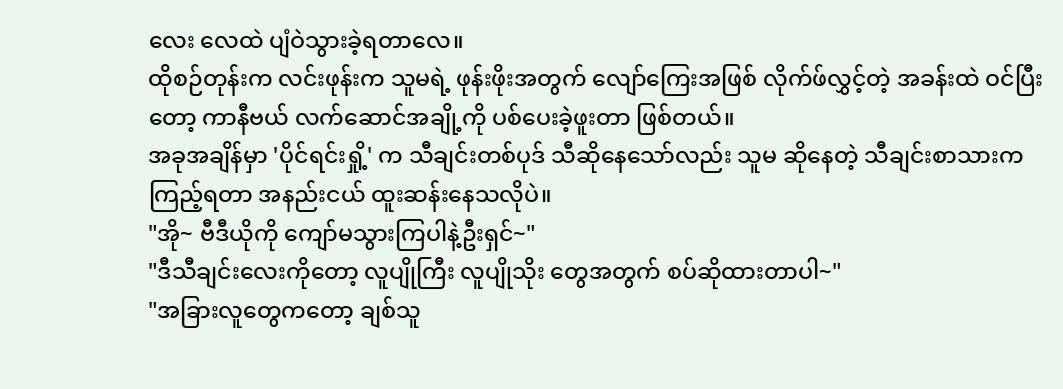လေး လေထဲ ပျံဝဲသွားခဲ့ရတာလေ။
ထိုစဉ်တုန်းက လင်းဖုန်းက သူမရဲ့ ဖုန်းဖိုးအတွက် လျော်ကြေးအဖြစ် လိုက်ဖ်လွှင့်တဲ့ အခန်းထဲ ဝင်ပြီးတော့ ကာနီဗယ် လက်ဆောင်အချို့ကို ပစ်ပေးခဲ့ဖူးတာ ဖြစ်တယ်။
အခုအချိန်မှာ 'ပိုင်ရင်းရှို့' က သီချင်းတစ်ပုဒ် သီဆိုနေသော်လည်း သူမ ဆိုနေတဲ့ သီချင်းစာသားက ကြည့်ရတာ အနည်းငယ် ထူးဆန်းနေသလိုပဲ။
"အို~ ဗီဒီယိုကို ကျော်မသွားကြပါနဲ့ဦးရှင်~"
"ဒီသီချင်းလေးကိုတော့ လူပျိုကြီး လူပျိုသိုး တွေအတွက် စပ်ဆိုထားတာပါ~"
"အခြားလူတွေကတော့ ချစ်သူ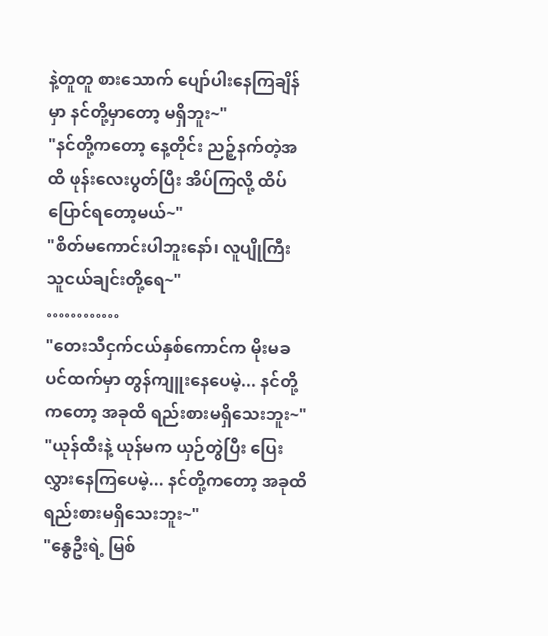နဲ့တူတူ စားသောက် ပျော်ပါးနေကြချိန်မှာ နင်တို့မှာတော့ မရှိဘူး~"
"နင်တို့ကတော့ နေ့တိုင်း ညဉ့်နက်တဲ့အထိ ဖုန်းလေးပွတ်ပြီး အိပ်ကြလို့ ထိပ်ပြောင်ရတော့မယ်~"
"စိတ်မကောင်းပါဘူးနော်၊ လူပျိုကြီး သူငယ်ချင်းတို့ရေ~"
…………
"တေးသီငှက်ငယ်နှစ်ကောင်က မိုးမခပင်ထက်မှာ တွန်ကျူးနေပေမဲ့... နင်တို့ကတော့ အခုထိ ရည်းစားမရှိသေးဘူး~"
"ယုန်ထီးနဲ့ ယုန်မက ယှဉ်တွဲပြီး ပြေးလွှားနေကြပေမဲ့... နင်တို့ကတော့ အခုထိ ရည်းစားမရှိသေးဘူး~"
"နွေဦးရဲ့ မြစ်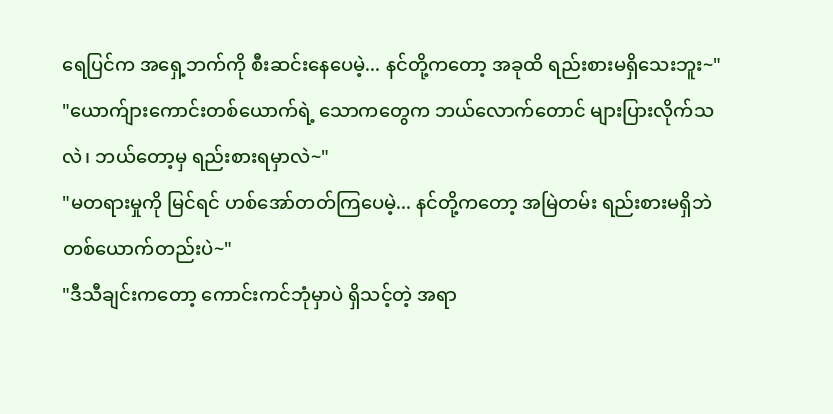ရေပြင်က အရှေ့ဘက်ကို စီးဆင်းနေပေမဲ့... နင်တို့ကတော့ အခုထိ ရည်းစားမရှိသေးဘူး~"
"ယောက်ျားကောင်းတစ်ယောက်ရဲ့ သောကတွေက ဘယ်လောက်တောင် များပြားလိုက်သလဲ၊ ဘယ်တော့မှ ရည်းစားရမှာလဲ~"
"မတရားမှုကို မြင်ရင် ဟစ်အော်တတ်ကြပေမဲ့... နင်တို့ကတော့ အမြဲတမ်း ရည်းစားမရှိဘဲ တစ်ယောက်တည်းပဲ~"
"ဒီသီချင်းကတော့ ကောင်းကင်ဘုံမှာပဲ ရှိသင့်တဲ့ အရာ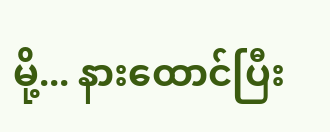မို့... နားထောင်ပြီး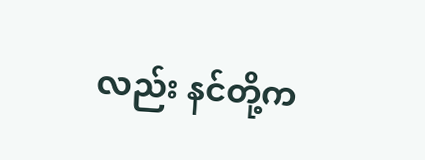လည်း နင်တို့က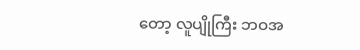တော့ လူပျိုကြီး ဘဝအ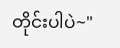တိုင်းပါပဲ~"